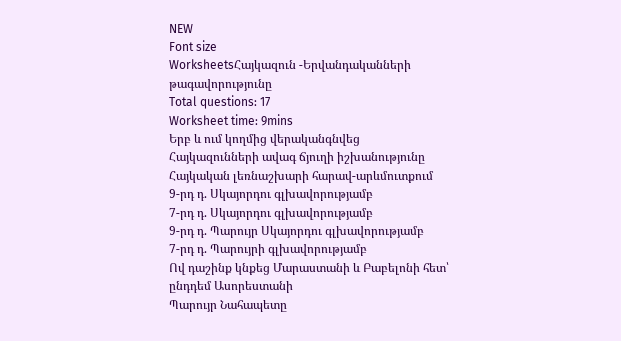NEW
Font size
WorksheetsՀայկազուն -Երվանդականների թագավորությունը
Total questions: 17
Worksheet time: 9mins
Երբ և ում կողմից վերականգնվեց Հայկազունների ավագ ճյուղի իշխանությունը Հայկական լեռնաշխարի հարավ-արևմուտքում
9-րդ դ. Սկայորդու գլխավորությամբ
7-րդ դ. Սկայորդու գլխավորությամբ
9-րդ դ. Պարույր Սկայորդու գլխավորությամբ
7-րդ դ. Պարույրի գլխավորությամբ
Ով դաշինք կնքեց Մարաստանի և Բաբելոնի հետ՝ ընդդեմ Ասորեստանի
Պարույր Նահապետը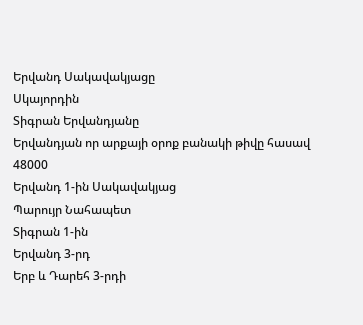Երվանդ Սակավակյացը
Սկայորդին
Տիգրան Երվանդյանը
Երվանդյան որ արքայի օրոք բանակի թիվը հասավ 48000
Երվանդ 1-ին Սակավակյաց
Պարույր Նահապետ
Տիգրան 1-ին
Երվանդ 3-րդ
Երբ և Դարեհ 3-րդի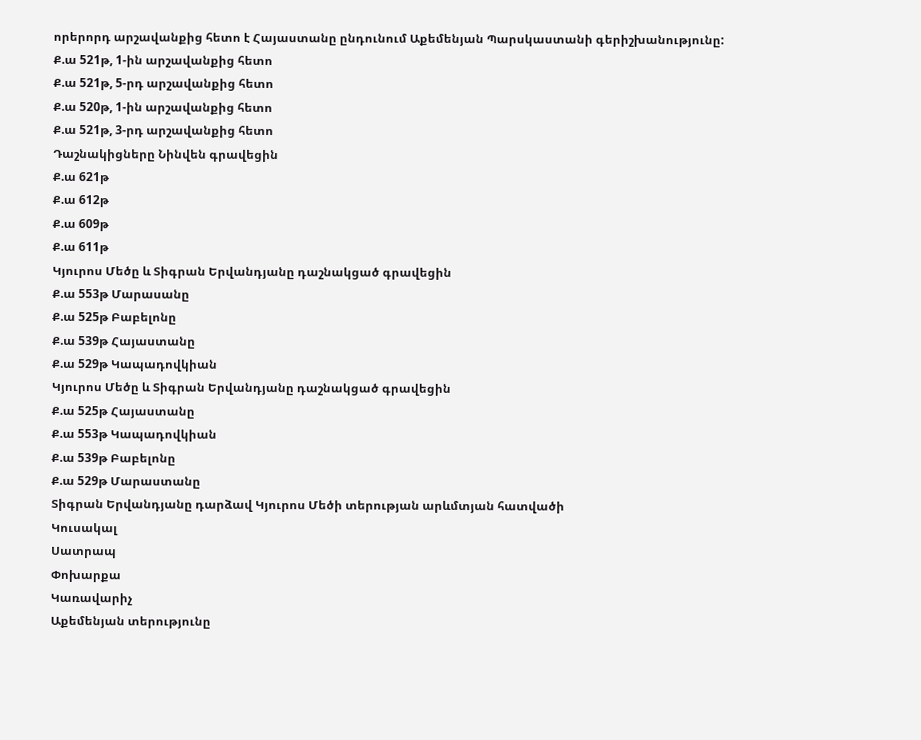որերորդ արշավանքից հետո է Հայաստանը ընդունում Աքեմենյան Պարսկաստանի գերիշխանությունը:
Ք.ա 521թ, 1-ին արշավանքից հետո
Ք.ա 521թ, 5-րդ արշավանքից հետո
Ք.ա 520թ, 1-ին արշավանքից հետո
Ք.ա 521թ, 3-րդ արշավանքից հետո
Դաշնակիցները Նինվեն գրավեցին
Ք.ա 621թ
Ք.ա 612թ
Ք.ա 609թ
Ք.ա 611թ
Կյուրոս Մեծը և Տիգրան Երվանդյանը դաշնակցած գրավեցին
Ք.ա 553թ Մարասանը
Ք.ա 525թ Բաբելոնը
Ք.ա 539թ Հայաստանը
Ք.ա 529թ Կապադովկիան
Կյուրոս Մեծը և Տիգրան Երվանդյանը դաշնակցած գրավեցին
Ք.ա 525թ Հայաստանը
Ք.ա 553թ Կապադովկիան
Ք.ա 539թ Բաբելոնը
Ք.ա 529թ Մարաստանը
Տիգրան Երվանդյանը դարձավ Կյուրոս Մեծի տերության արևմտյան հատվածի
Կուսակալ
Սատրապ
Փոխարքա
Կառավարիչ
Աքեմենյան տերությունը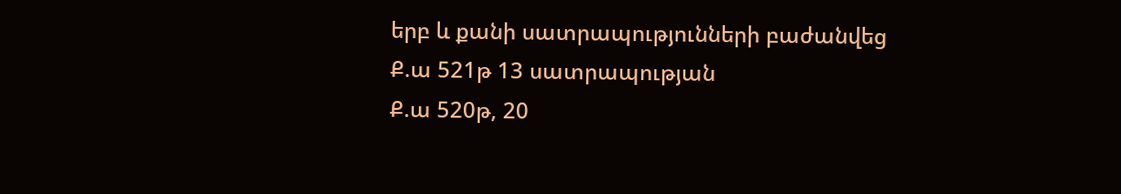երբ և քանի սատրապությունների բաժանվեց
Ք.ա 521թ 13 սատրապության
Ք.ա 520թ, 20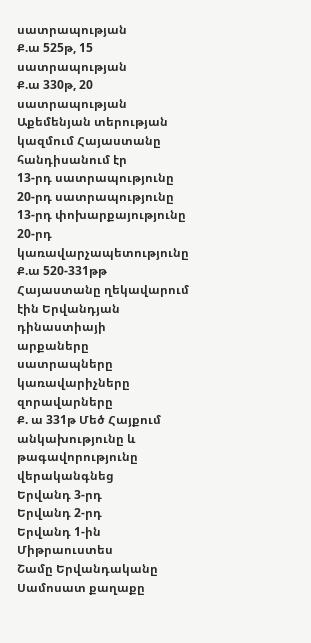սատրապության
Ք.ա 525թ, 15 սատրապության
Ք.ա 330թ, 20 սատրապության
Աքեմենյան տերության կազմում Հայաստանը հանդիսանում էր
13-րդ սատրապությունը
20-րդ սատրապությունը
13-րդ փոխարքայությունը
20-րդ կառավարչապետությունը
Ք.ա 520-331թթ Հայաստանը ղեկավարում էին Երվանդյան դինաստիայի
արքաները
սատրապները
կառավարիչները
զորավարները
Ք. ա 331թ Մեծ Հայքում անկախությունը և թագավորությունը վերականգնեց
Երվանդ 3-րդ
Երվանդ 2-րդ
Երվանդ 1-ին
Միթրաուստես
Շամը Երվանդականը Սամոսատ քաղաքը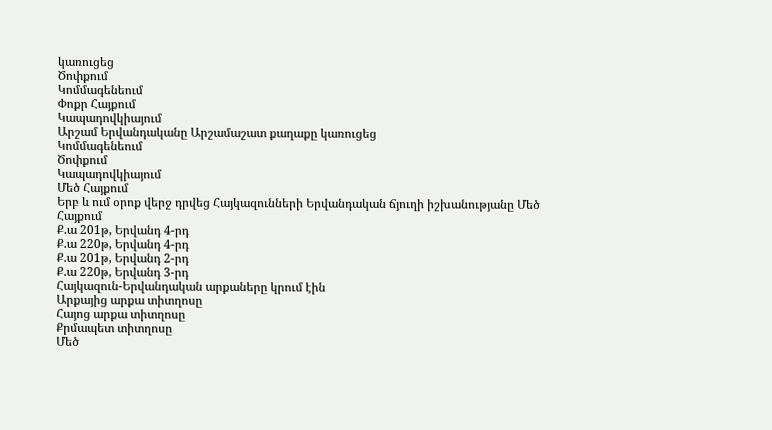կառուցեց
Ծոփքում
Կոմմագենեում
Փոքր Հայքում
Կապադովկիայում
Արշամ Երվանդականը Արշամաշատ քաղաքը կառուցեց
Կոմմագենեում
Ծոփքում
Կապադովկիայում
Մեծ Հայքում
Երբ և ում օրոք վերջ դրվեց Հայկազունների Երվանդական ճյուղի իշխանությանը Մեծ Հայքում
Ք.ա 201թ, Երվանդ 4-րդ
Ք.ա 220թ, Երվանդ 4-րդ
Ք.ա 201թ, Երվանդ 2-րդ
Ք.ա 220թ, Երվանդ 3-րդ
Հայկազուն-Երվանդական արքաները կրում էին
Արքայից արքա տիտղոսը
Հայոց արքա տիտղոսը
Քրմապետ տիտղոսը
Մեծ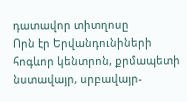դատավոր տիտղոսը
Որն էր Երվանդունիների հոգևոր կենտրոն, քրմապետի նստավայր, սրբավայր-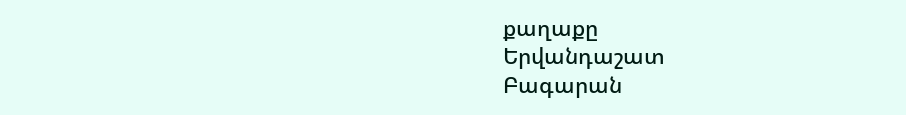քաղաքը
Երվանդաշատ
Բագարան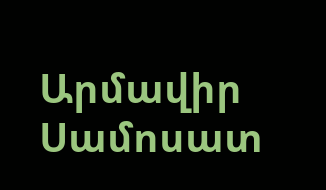Արմավիր
Սամոսատ